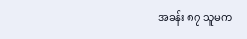အခန်း ၈၇ သူမက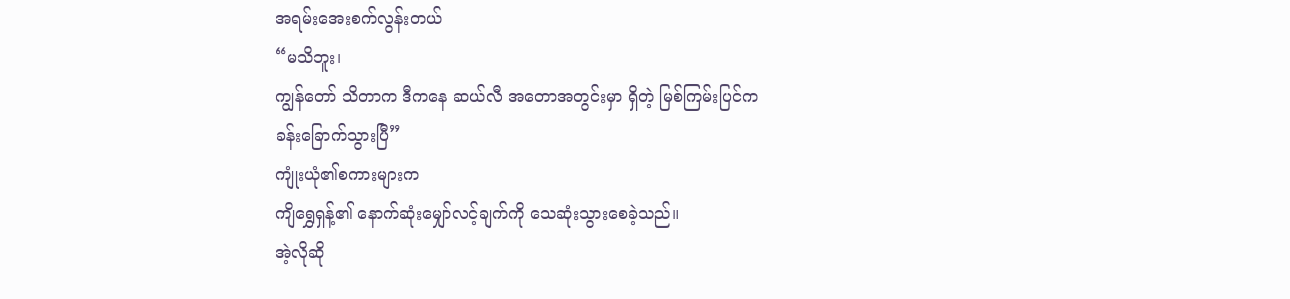အရမ်းအေးစက်လွန်းတယ်
“မသိဘူး၊
ကျွန်တော် သိတာက ဒီကနေ ဆယ်လီ အတောအတွင်းမှာ ရှိတဲ့ မြစ်ကြမ်းပြင်က
ခန်းခြောက်သွားပြီ”
ကျုံးယုံ၏စကားများက
ကျိရွှေရှန့်၏ နောက်ဆုံးမျှော်လင့်ချက်ကို သေဆုံးသွားစေခဲ့သည်။
အဲ့လိုဆို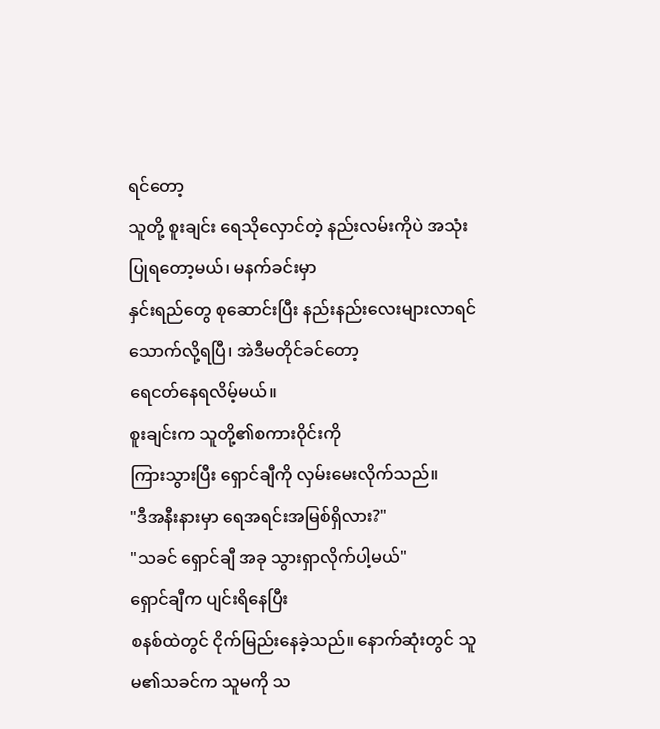ရင်တော့
သူတို့ စူးချင်း ရေသိုလှောင်တဲ့ နည်းလမ်းကိုပဲ အသုံးပြုရတော့မယ်၊ မနက်ခင်းမှာ
နှင်းရည်တွေ စုဆောင်းပြီး နည်းနည်းလေးများလာရင် သောက်လို့ရပြီ၊ အဲဒီမတိုင်ခင်တော့
ရေငတ်နေရလိမ့်မယ်။
စူးချင်းက သူတို့၏စကားဝိုင်းကို
ကြားသွားပြီး ရှောင်ချီကို လှမ်းမေးလိုက်သည်။
"ဒီအနီးနားမှာ ရေအရင်းအမြစ်ရှိလား?"
"သခင် ရှောင်ချီ အခု သွားရှာလိုက်ပါ့မယ်"
ရှောင်ချီက ပျင်းရိနေပြီး
စနစ်ထဲတွင် ငိုက်မြည်းနေခဲ့သည်။ နောက်ဆုံးတွင် သူမ၏သခင်က သူမကို သ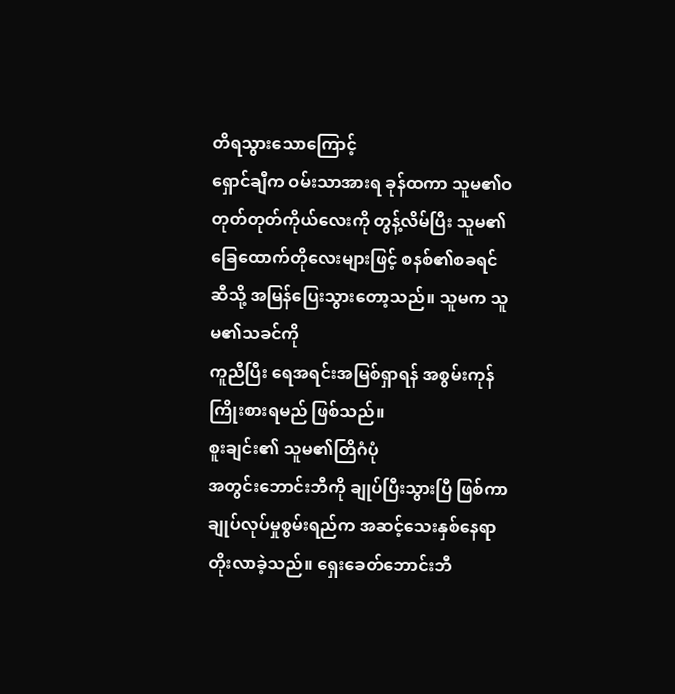တိရသွားသောကြောင့်
ရှောင်ချီက ဝမ်းသာအားရ ခုန်ထကာ သူမ၏ဝတုတ်တုတ်ကိုယ်လေးကို တွန့်လိမ်ပြီး သူမ၏
ခြေထောက်တိုလေးများဖြင့် စနစ်၏စခရင်ဆီသို့ အမြန်ပြေးသွားတော့သည်။ သူမက သူမ၏သခင်ကို
ကူညီပြီး ရေအရင်းအမြစ်ရှာရန် အစွမ်းကုန်ကြိုးစားရမည် ဖြစ်သည်။
စူးချင်း၏ သူမ၏တြိဂံပုံ
အတွင်းဘောင်းဘီကို ချုပ်ပြီးသွားပြီ ဖြစ်ကာ ချုပ်လုပ်မှုစွမ်းရည်က အဆင့်သေးနှစ်နေရာ
တိုးလာခဲ့သည်။ ရှေးခေတ်ဘောင်းဘီ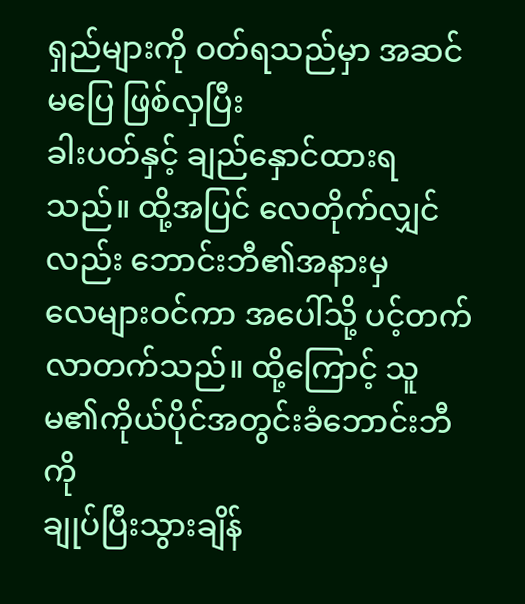ရှည်များကို ဝတ်ရသည်မှာ အဆင်မပြေ ဖြစ်လှပြီး
ခါးပတ်နှင့် ချည်နှောင်ထားရသည်။ ထို့အပြင် လေတိုက်လျှင်လည်း ဘောင်းဘီ၏အနားမှ
လေများဝင်ကာ အပေါ်သို့ ပင့်တက်လာတက်သည်။ ထို့ကြောင့် သူမ၏ကိုယ်ပိုင်အတွင်းခံဘောင်းဘီကို
ချုပ်ပြီးသွားချိန်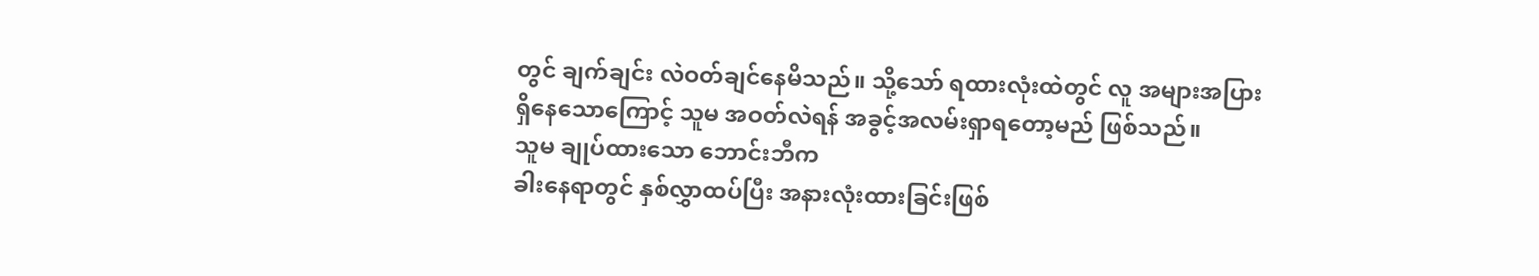တွင် ချက်ချင်း လဲဝတ်ချင်နေမိသည်။ သို့သော် ရထားလုံးထဲတွင် လူ အများအပြား
ရှိနေသောကြောင့် သူမ အဝတ်လဲရန် အခွင့်အလမ်းရှာရတော့မည် ဖြစ်သည်။
သူမ ချုပ်ထားသော ဘောင်းဘီက
ခါးနေရာတွင် နှစ်လွှာထပ်ပြီး အနားလုံးထားခြင်းဖြစ်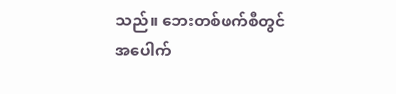သည်။ ဘေးတစ်ဖက်စီတွင်
အပေါက်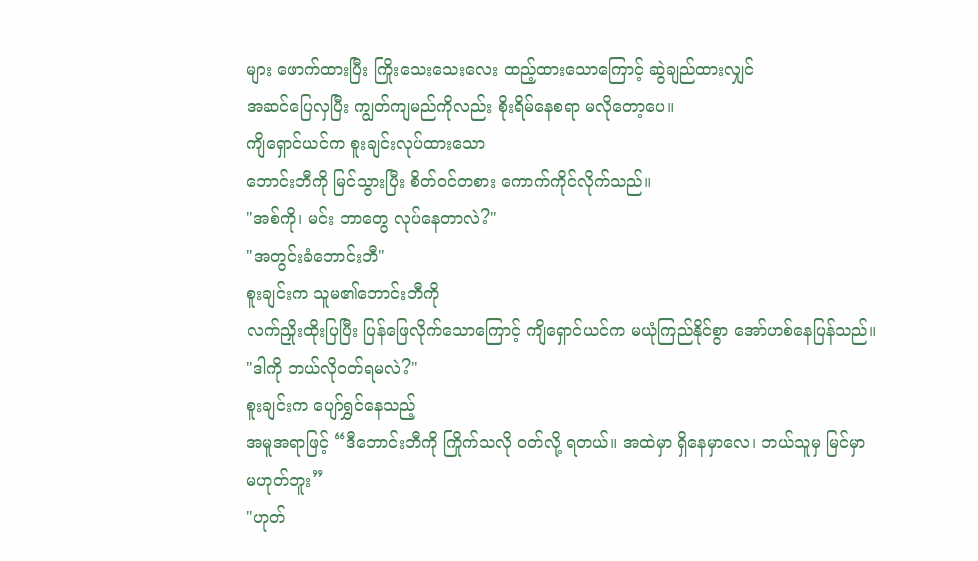များ ဖောက်ထားပြီး ကြိုးသေးသေးလေး ထည့်ထားသောကြောင့် ဆွဲချည်ထားလျှင်
အဆင်ပြေလှပြီး ကျွတ်ကျမည်ကိုလည်း စိုးရိမ်နေစရာ မလိုတော့ပေ။
ကျိရှောင်ယင်က စူးချင်းလုပ်ထားသော
ဘောင်းဘီကို မြင်သွားပြီး စိတ်ဝင်တစား ကောက်ကိုင်လိုက်သည်။
"အစ်ကို၊ မင်း ဘာတွေ လုပ်နေတာလဲ?"
"အတွင်းခံဘောင်းဘီ"
စူးချင်းက သူမ၏ဘောင်းဘီကို
လက်ညှိုးထိုးပြပြီး ပြန်ဖြေလိုက်သောကြောင့် ကျိရှောင်ယင်က မယုံကြည်နိုင်စွာ အော်ဟစ်နေပြန်သည်။
"ဒါကို ဘယ်လိုဝတ်ရမလဲ?"
စူးချင်းက ပျော်ရွှင်နေသည့်
အမူအရာဖြင့် “ဒီဘောင်းဘီကို ကြိုက်သလို ဝတ်လို့ ရတယ်။ အထဲမှာ ရှိနေမှာလေ၊ ဘယ်သူမှ မြင်မှာ
မဟုတ်ဘူး”
"ဟုတ်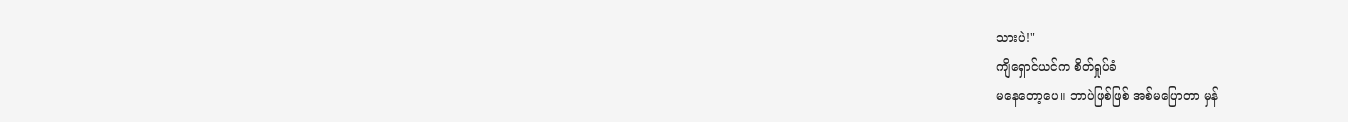သားပဲ!"
ကျိရှောင်ယင်က စိတ်ရှုပ်ခံ
မနေတော့ပေ။ ဘာပဲဖြစ်ဖြစ် အစ်မပြောတာ မှန်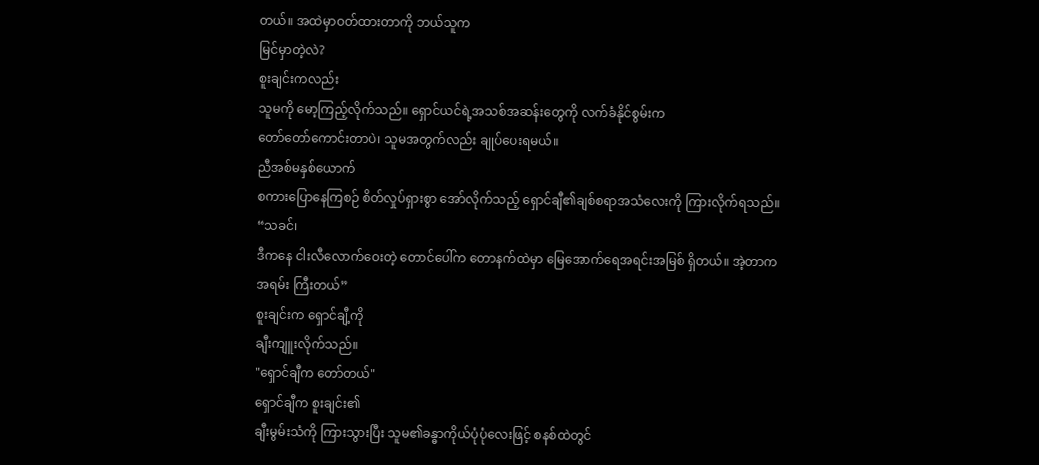တယ်။ အထဲမှာဝတ်ထားတာကို ဘယ်သူက
မြင်မှာတဲ့လဲ?
စူးချင်းကလည်း
သူမကို မော့ကြည့်လိုက်သည်။ ရှောင်ယင်ရဲ့အသစ်အဆန်းတွေကို လက်ခံနိုင်စွမ်းက
တော်တော်ကောင်းတာပဲ၊ သူမအတွက်လည်း ချုပ်ပေးရမယ်။
ညီအစ်မနှစ်ယောက်
စကားပြောနေကြစဉ် စိတ်လှုပ်ရှားစွာ အော်လိုက်သည့် ရှောင်ချီ၏ချစ်စရာအသံလေးကို ကြားလိုက်ရသည်။
“သခင်၊
ဒီကနေ ငါးလီလောက်ဝေးတဲ့ တောင်ပေါ်က တောနက်ထဲမှာ မြေအောက်ရေအရင်းအမြစ် ရှိတယ်။ အဲ့တာက
အရမ်း ကြီးတယ်”
စူးချင်းက ရှောင်ချီ့ကို
ချီးကျူးလိုက်သည်။
"ရှောင်ချီက တော်တယ်"
ရှောင်ချီက စူးချင်း၏
ချီးမွမ်းသံကို ကြားသွားပြီး သူမ၏ခန္ဓာကိုယ်ပုံပုံလေးဖြင့် စနစ်ထဲတွင်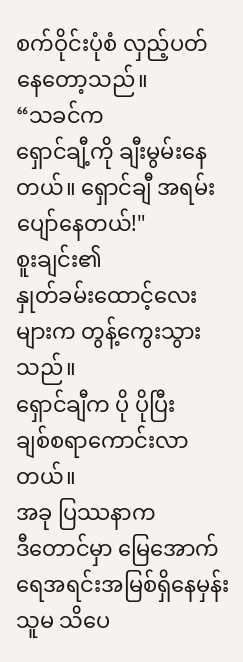စက်ဝိုင်းပုံစံ လှည့်ပတ်နေတော့သည်။
“သခင်က
ရှောင်ချီ့ကို ချီးမွမ်းနေတယ်။ ရှောင်ချီ အရမ်းပျော်နေတယ်!"
စူးချင်း၏
နှုတ်ခမ်းထောင့်လေးများက တွန့်ကွေးသွားသည်။
ရှောင်ချီက ပို ပိုပြီး
ချစ်စရာကောင်းလာတယ်။
အခု ပြဿနာက
ဒီတောင်မှာ မြေအောက်ရေအရင်းအမြစ်ရှိနေမှန်း သူမ သိပေ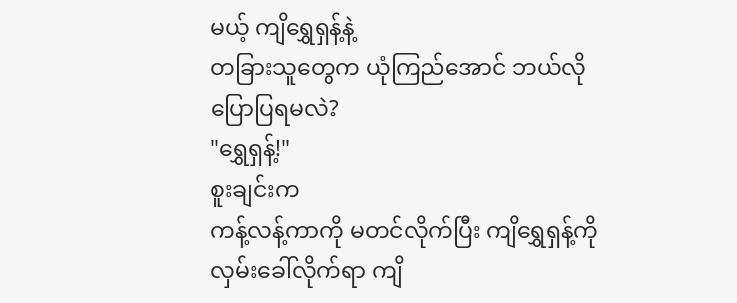မယ့် ကျိရွှေရှန့်နဲ့
တခြားသူတွေက ယုံကြည်အောင် ဘယ်လို ပြောပြရမလဲ?
"ရွှေရှန့်!"
စူးချင်းက
ကန့်လန့်ကာကို မတင်လိုက်ပြီး ကျိရွှေရှန့်ကို လှမ်းခေါ်လိုက်ရာ ကျိ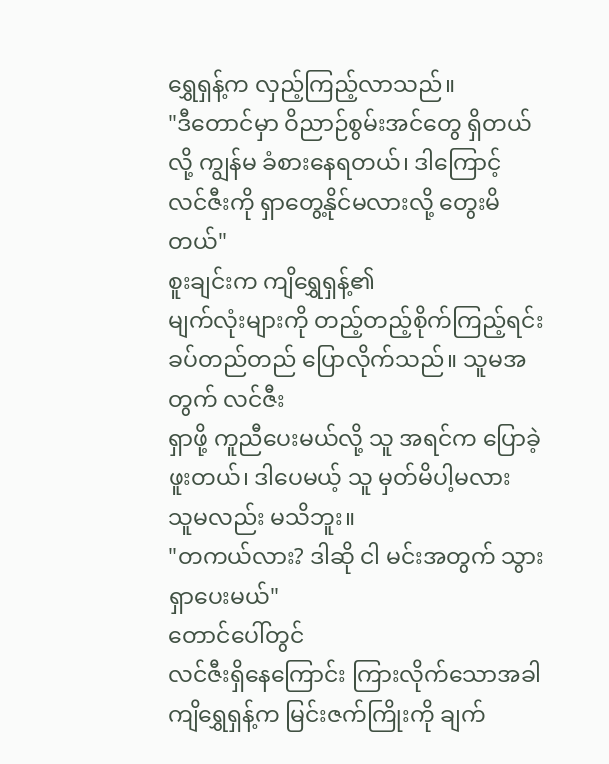ရွှေရှန့်က လှည့်ကြည့်လာသည်။
"ဒီတောင်မှာ ဝိညာဉ်စွမ်းအင်တွေ ရှိတယ်လို့ ကျွန်မ ခံစားနေရတယ်၊ ဒါကြောင့်
လင်ဇီးကို ရှာတွေ့နိုင်မလားလို့ တွေးမိတယ်"
စူးချင်းက ကျိရွှေရှန့်၏
မျက်လုံးများကို တည့်တည့်စိုက်ကြည့်ရင်း ခပ်တည်တည် ပြောလိုက်သည်။ သူမအတွက် လင်ဇီး
ရှာဖို့ ကူညီပေးမယ်လို့ သူ အရင်က ပြောခဲ့ဖူးတယ်၊ ဒါပေမယ့် သူ မှတ်မိပါ့မလား
သူမလည်း မသိဘူး။
"တကယ်လား? ဒါဆို ငါ မင်းအတွက် သွားရှာပေးမယ်"
တောင်ပေါ်တွင်
လင်ဇီးရှိနေကြောင်း ကြားလိုက်သောအခါ ကျိရွှေရှန့်က မြင်းဇက်ကြိုးကို ချက်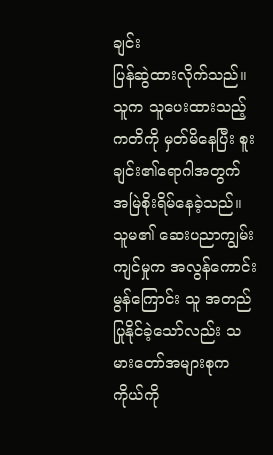ချင်း
ပြန်ဆွဲထားလိုက်သည်။ သူက သူပေးထားသည့်ကတိကို မှတ်မိနေပြီး စူးချင်း၏ရောဂါအတွက် အမြဲစိုးရိမ်နေခဲ့သည်။
သူမ၏ ဆေးပညာကျွမ်းကျင်မှုက အလွန်ကောင်းမွန်ကြောင်း သူ အတည်ပြုနိုင်ခဲ့သော်လည်း သမားတော်အများစုက
ကိုယ်ကို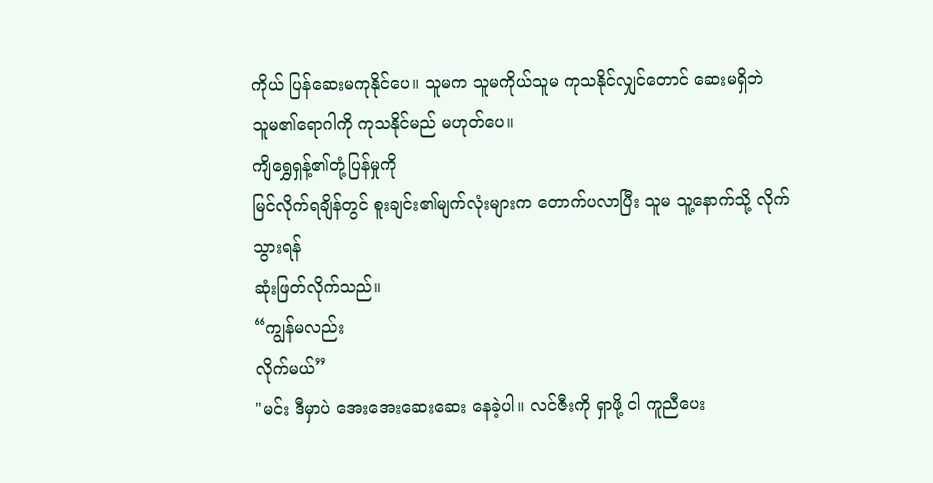ကိုယ် ပြန်ဆေးမကုနိုင်ပေ။ သူမက သူမကိုယ်သူမ ကုသနိုင်လျှင်တောင် ဆေးမရှိဘဲ
သူမ၏ရောဂါကို ကုသနိုင်မည် မဟုတ်ပေ။
ကျိရွှေရှန့်၏တုံ့ပြန်မှုကို
မြင်လိုက်ရချိန်တွင် စူးချင်း၏မျက်လုံးများက တောက်ပလာပြီး သူမ သူ့နောက်သို့ လိုက်သွားရန်
ဆုံးဖြတ်လိုက်သည်။
“ကျွန်မလည်း
လိုက်မယ်”
"မင်း ဒီမှာပဲ အေးအေးဆေးဆေး နေခဲ့ပါ။ လင်ဇီးကို ရှာဖို့ ငါ ကူညီပေး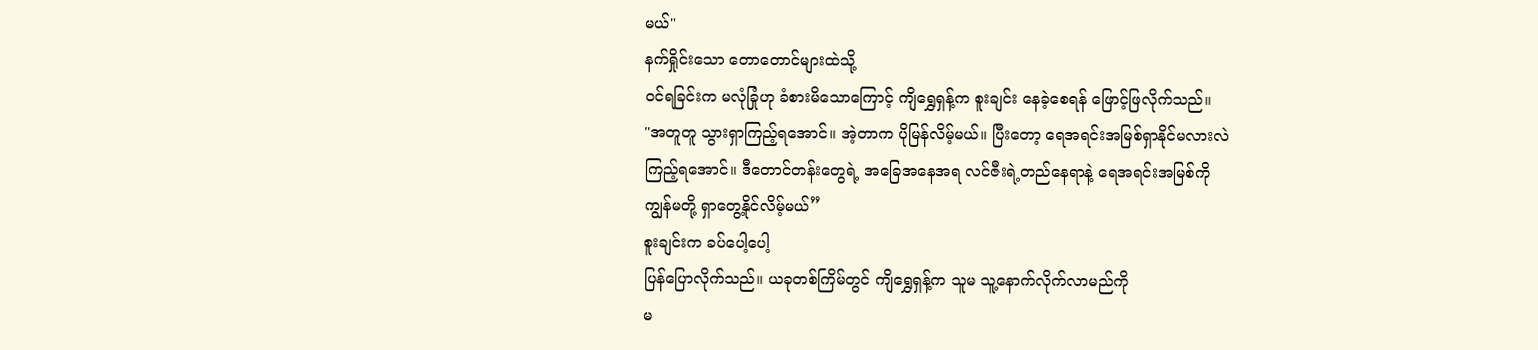မယ်"
နက်ရှိုင်းသော တောတောင်များထဲသို့
ဝင်ရခြင်းက မလုံခြုံဟု ခံစားမိသောကြောင့် ကျိရွှေရှန့်က စူးချင်း နေခဲ့စေရန် ဖြောင့်ဖြလိုက်သည်။
"အတူတူ သွားရှာကြည့်ရအောင်။ အဲ့တာက ပိုမြန်လိမ့်မယ်။ ပြီးတော့ ရေအရင်းအမြစ်ရှာနိုင်မလားလဲ
ကြည့်ရအောင်။ ဒီတောင်တန်းတွေရဲ့ အခြေအနေအရ လင်ဇီးရဲ့တည်နေရာနဲ့ ရေအရင်းအမြစ်ကို
ကျွန်မတို့ ရှာတွေ့နိုင်လိမ့်မယ်”
စူးချင်းက ခပ်ပေါ့ပေါ့
ပြန်ပြောလိုက်သည်။ ယခုတစ်ကြိမ်တွင် ကျိရွှေရှန့်က သူမ သူ့နောက်လိုက်လာမည်ကို
မ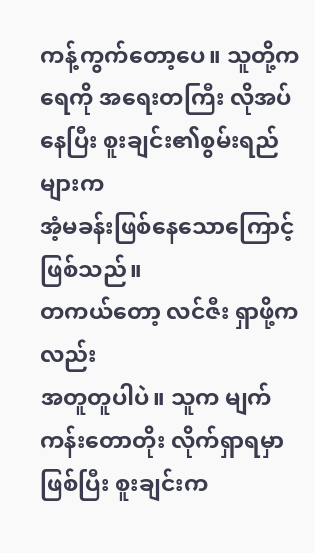ကန့်ကွက်တော့ပေ။ သူတို့က ရေကို အရေးတကြီး လိုအပ်နေပြီး စူးချင်း၏စွမ်းရည်များက
အံ့မခန်းဖြစ်နေသောကြောင့် ဖြစ်သည်။
တကယ်တော့ လင်ဇီး ရှာဖို့ကလည်း
အတူတူပါပဲ။ သူက မျက်ကန်းတောတိုး လိုက်ရှာရမှာ ဖြစ်ပြီး စူးချင်းက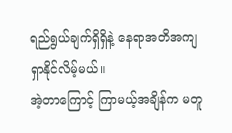ရည်ရွယ်ချက်ရှိရှိနဲ့ နေရာအတိအကျ ရှာနိုင်လိမ့်မယ်။
အဲ့တာကြောင့် ကြာမယ့်အချိန်က မတူ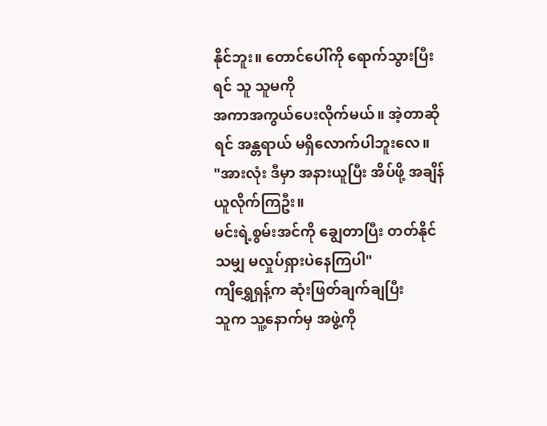နိုင်ဘူး။ တောင်ပေါ်ကို ရောက်သွားပြီးရင် သူ သူမကို
အကာအကွယ်ပေးလိုက်မယ်။ အဲ့တာဆိုရင် အန္တရာယ် မရှိလောက်ပါဘူးလေ။
"အားလုံး ဒီမှာ အနားယူပြီး အိပ်ဖို့ အချိန်ယူလိုက်ကြဦး။
မင်းရဲ့စွမ်းအင်ကို ချွေတာပြီး တတ်နိုင်သမျှ မလှုပ်ရှားပဲနေကြပါ"
ကျိရွှေရှန့်က ဆုံးဖြတ်ချက်ချပြီး
သူက သူ့နောက်မှ အဖွဲ့ကို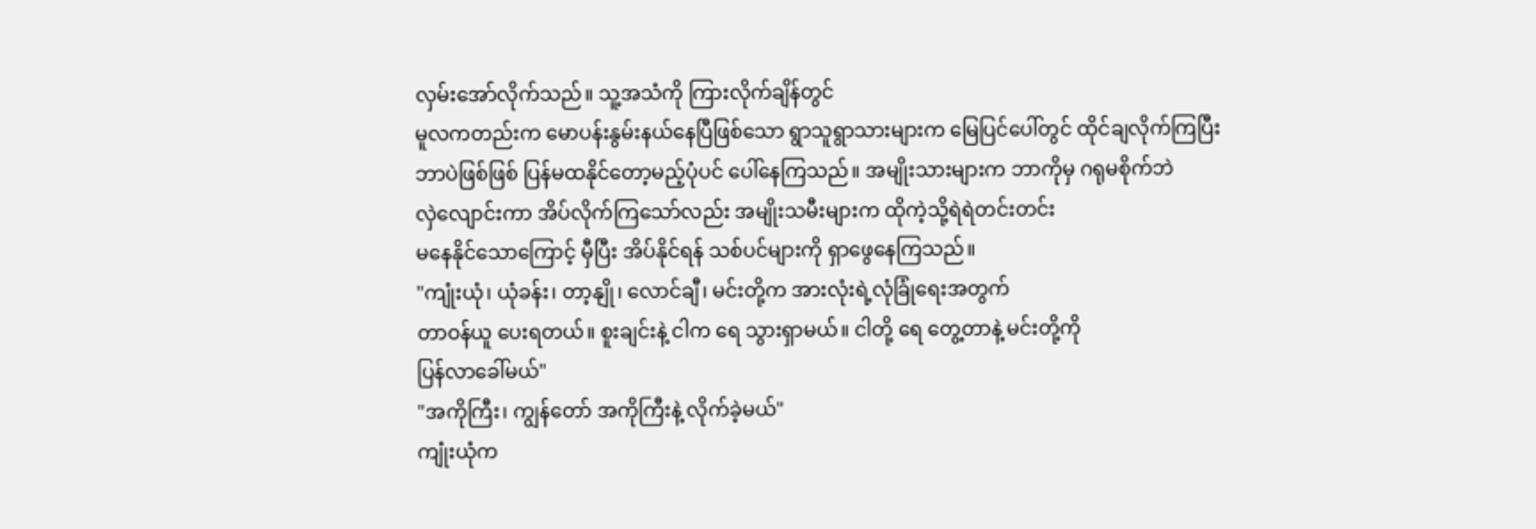လှမ်းအော်လိုက်သည်။ သူ့အသံကို ကြားလိုက်ချိန်တွင်
မူလကတည်းက မောပန်းနွမ်းနယ်နေပြီဖြစ်သော ရွာသူရွာသားများက မြေပြင်ပေါ်တွင် ထိုင်ချလိုက်ကြပြီး
ဘာပဲဖြစ်ဖြစ် ပြန်မထနိုင်တော့မည့်ပုံပင် ပေါ်နေကြသည်။ အမျိုးသားများက ဘာကိုမှ ဂရုမစိုက်ဘဲ
လှဲလျောင်းကာ အိပ်လိုက်ကြသော်လည်း အမျိုးသမီးများက ထိုကဲ့သို့ရဲရဲတင်းတင်း
မနေနိုင်သောကြောင့် မှီပြီး အိပ်နိုင်ရန် သစ်ပင်များကို ရှာဖွေနေကြသည်။
"ကျုံးယုံ၊ ယုံခန်း၊ တာ့နျို၊ လောင်ချီ၊ မင်းတို့က အားလုံးရဲ့လုံခြုံရေးအတွက်
တာဝန်ယူ ပေးရတယ်။ စူးချင်းနဲ့ ငါက ရေ သွားရှာမယ်။ ငါတို့ ရေ တွေ့တာနဲ့ မင်းတို့ကို
ပြန်လာခေါ်မယ်"
"အကိုကြီး၊ ကျွန်တော် အကိုကြီးနဲ့ လိုက်ခဲ့မယ်"
ကျုံးယုံက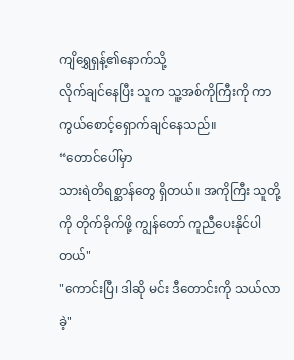ကျိရွှေရှန့်၏နောက်သို့
လိုက်ချင်နေပြီး သူက သူ့အစ်ကိုကြီးကို ကာကွယ်စောင့်ရှောက်ချင်နေသည်။
“တောင်ပေါ်မှာ
သားရဲတိရစ္ဆာန်တွေ ရှိတယ်။ အကိုကြီး သူတို့ကို တိုက်ခိုက်ဖို့ ကျွန်တော် ကူညီပေးနိုင်ပါတယ်"
"ကောင်းပြီ၊ ဒါဆို မင်း ဒီတောင်းကို သယ်လာခဲ့"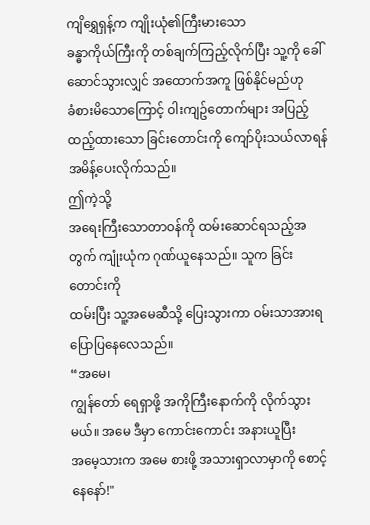ကျိရွှေရှန့်က ကျိုးယုံ၏ကြီးမားသော
ခန္ဓာကိုယ်ကြီးကို တစ်ချက်ကြည့်လိုက်ပြီး သူ့ကို ခေါ်ဆောင်သွားလျှင် အထောက်အကူ ဖြစ်နိုင်မည်ဟု
ခံစားမိသောကြောင့် ဝါးကျဥ်တောက်များ အပြည့်ထည့်ထားသော ခြင်းတောင်းကို ကျော်ပိုးသယ်လာရန်
အမိန့်ပေးလိုက်သည်။
ဤကဲ့သို့
အရေးကြီးသောတာဝန်ကို ထမ်းဆောင်ရသည့်အတွက် ကျုံးယုံက ဂုဏ်ယူနေသည်။ သူက ခြင်းတောင်းကို
ထမ်းပြီး သူ့အမေဆီသို့ ပြေးသွားကာ ဝမ်းသာအားရ ပြောပြနေလေသည်။
“အမေ၊
ကျွန်တော် ရေရှာဖို့ အကိုကြီးနောက်ကို လိုက်သွားမယ်။ အမေ ဒီမှာ ကောင်းကောင်း အနားယူပြီး
အမေ့သားက အမေ စားဖို့ အသားရှာလာမှာကို စောင့်နေနော်!"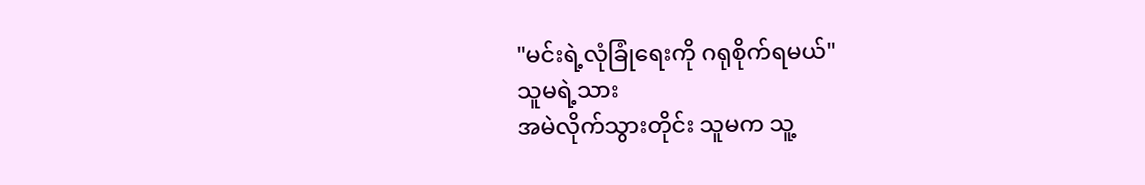"မင်းရဲ့လုံခြုံရေးကို ဂရုစိုက်ရမယ်"
သူမရဲ့သား
အမဲလိုက်သွားတိုင်း သူမက သူ့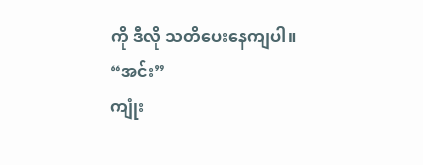ကို ဒီလို သတိပေးနေကျပါ။
“အင်း”
ကျုံး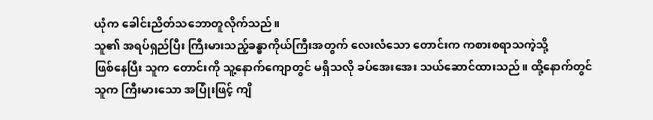ယုံက ခေါင်းညိတ်သဘောတူလိုက်သည်။
သူ၏ အရပ်ရှည်ပြီး ကြီးမားသည့်ခန္ဓာကိုယ်ကြီးအတွက် လေးလံသော တောင်းက ကစားစရာသကဲ့သို့
ဖြစ်နေပြီး သူက တောင်းကို သူ့နောက်ကျောတွင် မရှိသလို ခပ်အေးအေး သယ်ဆောင်ထားသည်။ ထို့နောက်တွင်
သူက ကြီးမားသော အပြုံးဖြင့် ကျိ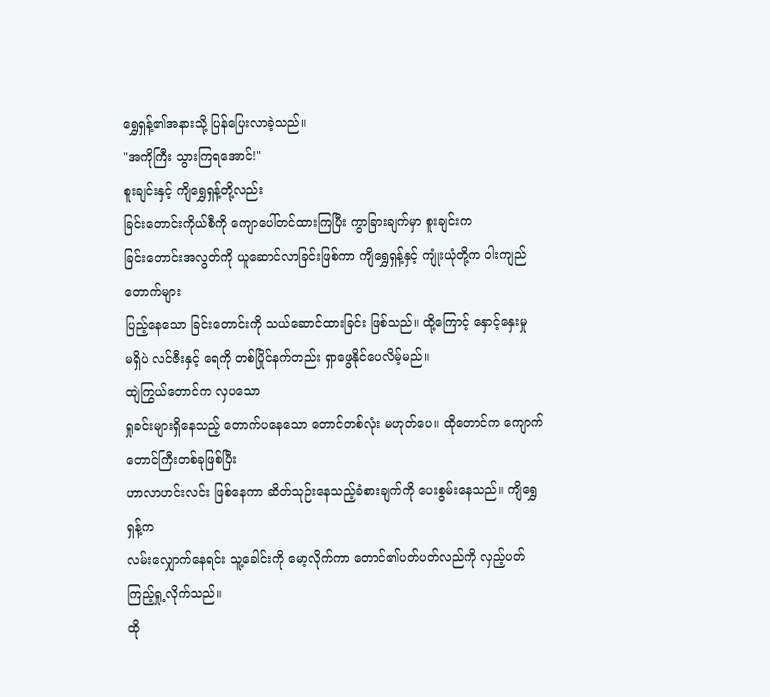ရွှေရှန့်၏အနားသို့ ပြန်ပြေးလာခဲ့သည်။
"အကိုကြီး သွားကြရအောင်!"
စူးချင်းနှင့် ကျိရွှေရှန့်တို့လည်း
ခြင်းတောင်းကိုယ်စီကို ကျောပေါ်တင်ထားကြပြီး ကွာခြားချက်မှာ စူးချင်းက
ခြင်းတောင်းအလွတ်ကို ယူဆောင်လာခြင်းဖြစ်ကာ ကျိရွှေရှန့်နှင့် ကျုံးယုံတို့က ဝါးကျည်တောက်များ
ပြည့်နေသော ခြင်းတောင်းကို သယ်ဆောင်ထားခြင်း ဖြစ်သည်။ ထို့ကြောင့် နှောင့်နှေးမှု
မရှိပဲ လင်ဇီးနှင့် ရေကို တစ်ပြိုင်နက်တည်း ရှာဖွေနိုင်ပေလိမ့်မည်။
ထျဲကြွယ်တောင်က လှပသော
ရှုခင်းများရှိနေသည့် တောက်ပနေသော တောင်တစ်လုံး မဟုတ်ပေ။ ထိုတောင်က ကျောက်တောင်ကြီးတစ်ခုဖြစ်ပြီး
ဟာလာဟင်းလင်း ဖြစ်နေကာ ဆိတ်သုဉ်းနေသည့်ခံစားချက်ကို ပေးစွမ်းနေသည်။ ကျိရွှေရှန့်က
လမ်းလျှောက်နေရင်း သူ့ခေါင်းကို မော့လိုက်ကာ တောင်၏ပတ်ပတ်လည်ကို လှည့်ပတ်ကြည့်ရှု့လိုက်သည်။
ထို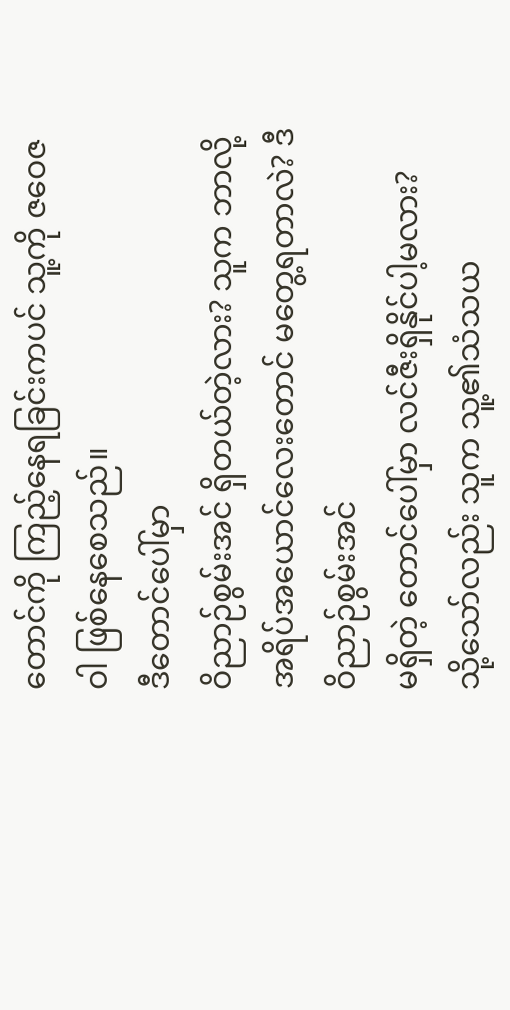တောင်ကို ကြည့်နေရခြင်းကပင် သူ့ကို ဇဝေဇဝါ ဖြစ်နေစေသည်။
ဒီတောင်ပေါ်မှာ
ဝိညာဉ်စွမ်းအင် ရှိတယ်တဲ့လား? သူက ဘာလို့ အရိပ်အယောင်လေးတောင် မတွေ့ရတာလဲ? ဒီဝိညာဉ်စွမ်းအင်
မရှိတဲ့ တောင်ပေါ်မှာ လင်ဇီးရှိနိုင်ပါ့မလား?
သို့သော်လည်း သူက သူ့၏သံသယ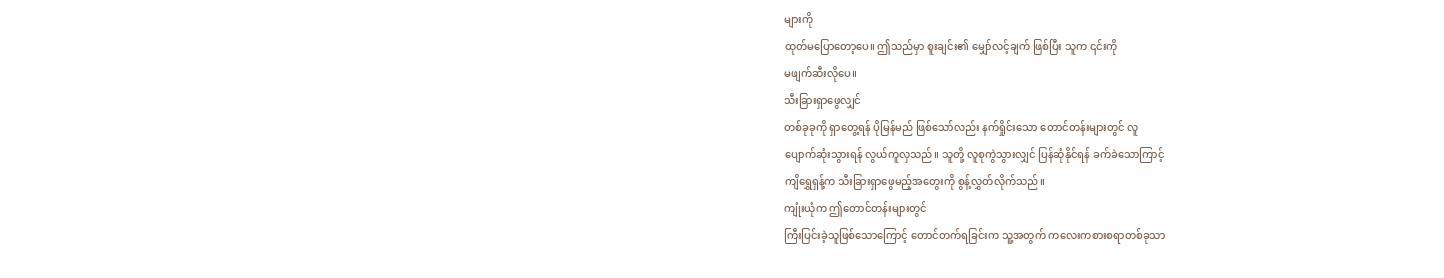များကို
ထုတ်မပြောတော့ပေ။ ဤသည်မှာ စူးချင်း၏ မျှော်လင့်ချက် ဖြစ်ပြီး သူက ၎င်းကို
မဖျက်ဆီးလိုပေ။
သီးခြားရှာဖွေလျှင်
တစ်ခုခုကို ရှာတွေ့ရန် ပိုမြန်မည် ဖြစ်သော်လည်း နက်ရှိုင်းသော တောင်တန်းများတွင် လူ
ပျောက်ဆုံးသွားရန် လွယ်ကူလှသည်။ သူတို့ လူစုကွဲသွားလျှင် ပြန်ဆုံနိုင်ရန် ခက်ခဲသောကြာင့်
ကျိရွှေရှန့်က သီးခြားရှာဖွေမည့်အတွေးကို စွန့်လွှတ်လိုက်သည်။
ကျုံးယုံက ဤတောင်တန်းများတွင်
ကြီးပြင်းခဲ့သူဖြစ်သောကြောင့် တောင်တက်ရခြင်းက သူ့အတွက် ကလေးကစားစရာတစ်ခုသာ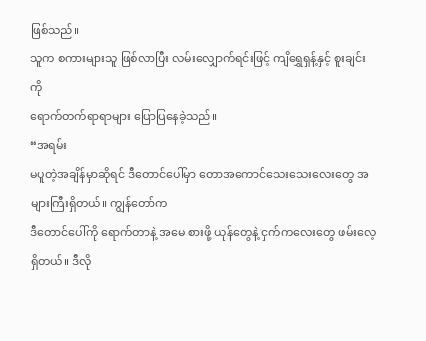ဖြစ်သည်။
သူက စကားများသူ ဖြစ်လာပြီး လမ်းလျှောက်ရင်းဖြင့် ကျိရွှေရှန့်နှင့် စူးချင်းကို
ရောက်တက်ရာရာများ ပြောပြနေခဲ့သည်။
“အရမ်း
မပူတဲ့အချိန်မှာဆိုရင် ဒီတောင်ပေါ်မှာ တောအကောင်သေးသေးလေးတွေ အများကြီးရှိတယ်။ ကျွန်တော်က
ဒီတောင်ပေါ်ကို ရောက်တာနဲ့ အမေ စားဖို့ ယုန်တွေနဲ့ ငှက်ကလေးတွေ ဖမ်းလေ့ရှိတယ်။ ဒီလို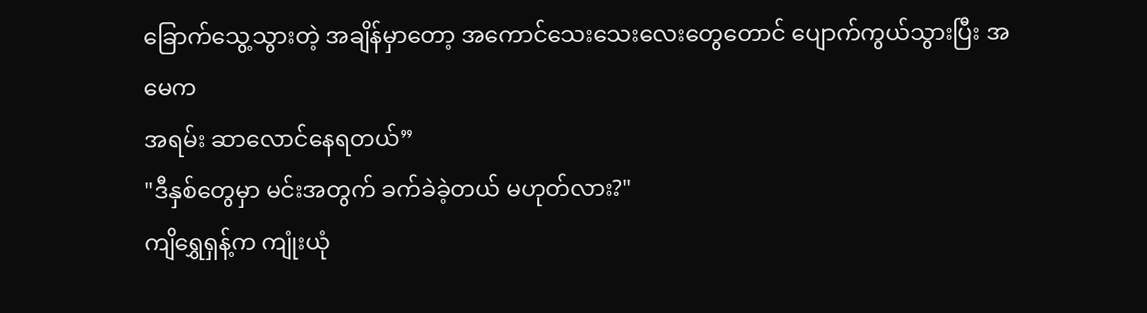ခြောက်သွေ့သွားတဲ့ အချိန်မှာတော့ အကောင်သေးသေးလေးတွေတောင် ပျောက်ကွယ်သွားပြီး အမေက
အရမ်း ဆာလောင်နေရတယ်”
"ဒီနှစ်တွေမှာ မင်းအတွက် ခက်ခဲခဲ့တယ် မဟုတ်လား?"
ကျိရွှေရှန့်က ကျုံးယုံ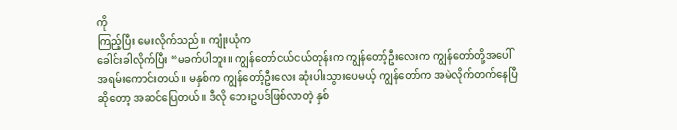ကို
ကြည့်ပြီး မေးလိုက်သည်။ ကျုံးယုံက
ခေါင်းခါလိုက်ပြီး “မခက်ပါဘူး။ ကျွန်တော်ငယ်ငယ်တုန်းက ကျွန်တော့်ဦးလေးက ကျွန်တော်တို့အပေါ်
အရမ်းကောင်းတယ်။ မနှစ်က ကျွန်တော့်ဦးလေး ဆုံးပါးသွားပေမယ့် ကျွန်တော်က အမဲလိုက်တက်နေပြီ
ဆိုတော့ အဆင်ပြေတယ်။ ဒီလို ဘေးဥပဒ်ဖြစ်လာတဲ့ နှစ်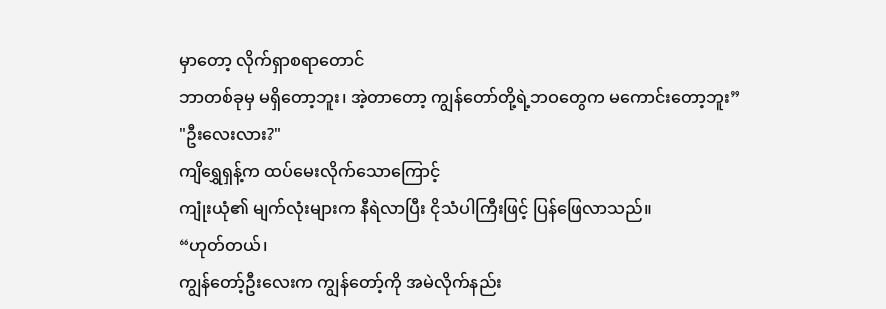မှာတော့ လိုက်ရှာစရာတောင်
ဘာတစ်ခုမှ မရှိတော့ဘူး၊ အဲ့တာတော့ ကျွန်တော်တို့ရဲ့ဘဝတွေက မကောင်းတော့ဘူး”
"ဦးလေးလား?"
ကျိရွှေရှန့်က ထပ်မေးလိုက်သောကြောင့်
ကျုံးယုံ၏ မျက်လုံးများက နီရဲလာပြီး ငိုသံပါကြီးဖြင့် ပြန်ဖြေလာသည်။
“ဟုတ်တယ်၊
ကျွန်တော့်ဦးလေးက ကျွန်တော့်ကို အမဲလိုက်နည်း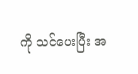ကို သင်ပေးပြီး အ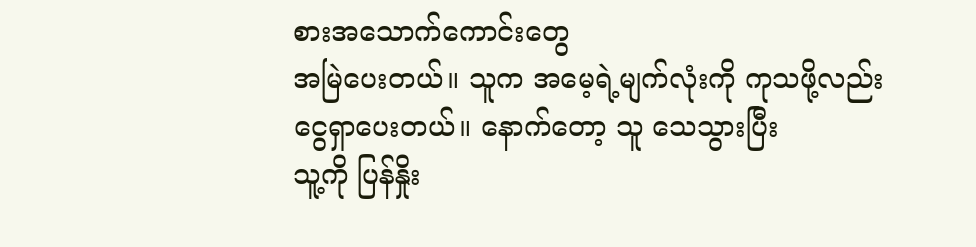စားအသောက်ကောင်းတွေ
အမြဲပေးတယ်။ သူက အမေ့ရဲ့မျက်လုံးကို ကုသဖို့လည်း ငွေရှာပေးတယ်။ နောက်တော့ သူ သေသွားပြီး
သူ့ကို ပြန်နှိုး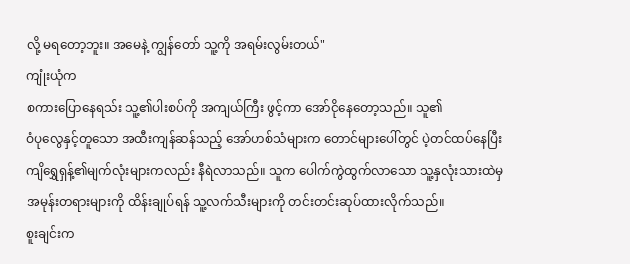လို့ မရတော့ဘူး။ အမေနဲ့ ကျွန်တော် သူ့ကို အရမ်းလွမ်းတယ်"
ကျုံးယုံက
စကားပြောနေရသ်း သူ့၏ပါးစပ်ကို အကျယ်ကြီး ဖွင့်ကာ အော်ငိုနေတော့သည်။ သူ၏
ဝံပုလွေနှင့်တူသော အထီးကျန်ဆန်သည့် အော်ဟစ်သံများက တောင်များပေါ်တွင် ပဲ့တင်ထပ်နေပြီး
ကျိရွှေရှန့်၏မျက်လုံးများကလည်း နီရဲလာသည်။ သူက ပေါက်ကွဲထွက်လာသော သူ့နှလုံးသားထဲမှ
အမုန်းတရားများကို ထိန်းချုပ်ရန် သူ့လက်သီးများကို တင်းတင်းဆုပ်ထားလိုက်သည်။
စူးချင်းက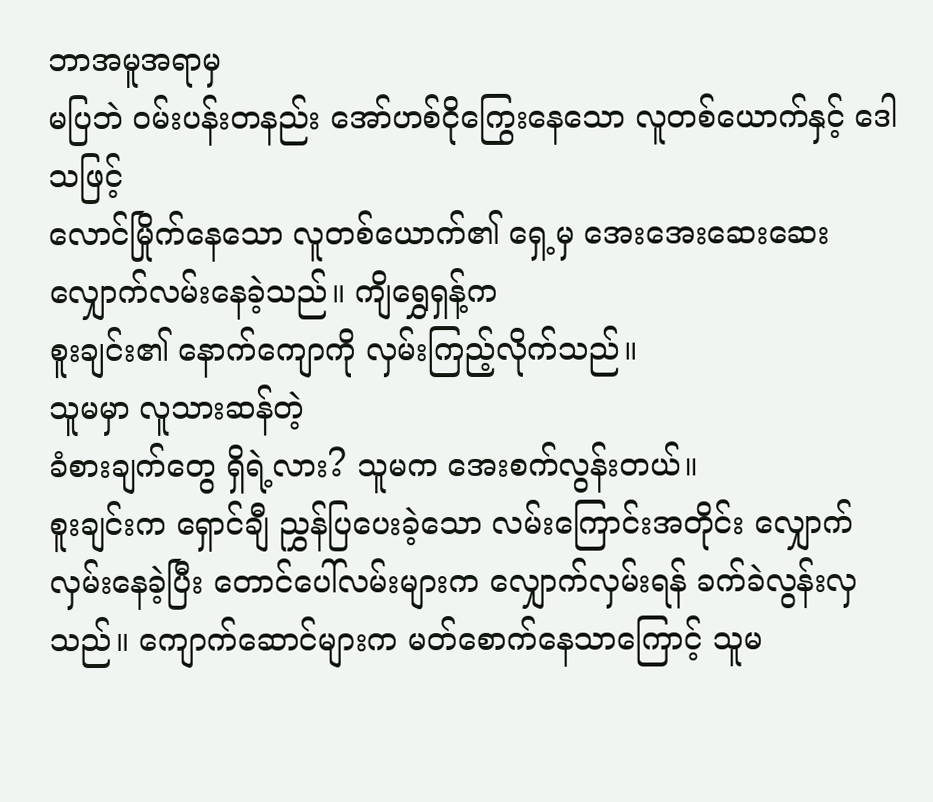ဘာအမူအရာမှ
မပြဘဲ ဝမ်းပန်းတနည်း အော်ဟစ်ငိုကြွေးနေသော လူတစ်ယောက်နှင့် ဒေါသဖြင့်
လောင်မြိုက်နေသော လူတစ်ယောက်၏ ရှေ့မှ အေးအေးဆေးဆေး လျှောက်လမ်းနေခဲ့သည်။ ကျိရွှေရှန့်က
စူးချင်း၏ နောက်ကျောကို လှမ်းကြည့်လိုက်သည်။
သူမမှာ လူသားဆန်တဲ့
ခံစားချက်တွေ ရှိရဲ့လား? သူမက အေးစက်လွန်းတယ်။
စူးချင်းက ရှောင်ချီ ညွှန်ပြပေးခဲ့သော လမ်းကြောင်းအတိုင်း လျှောက်လှမ်းနေခဲ့ပြီး တောင်ပေါ်လမ်းများက လျှောက်လှမ်းရန် ခက်ခဲလွန်းလှသည်။ ကျောက်ဆောင်များက မတ်စောက်နေသာကြောင့် သူမ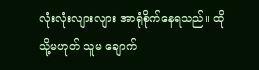လုံးလုံးလျားလျား အာရုံစိုက်နေရသည်။ ထိုသို့မဟုတ် သူမ ချောက်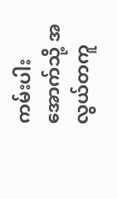ကမ်းပါးအောက်သို့ အလွယ်တကူ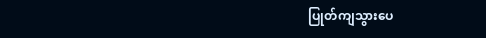ပြုတ်ကျသွားပေ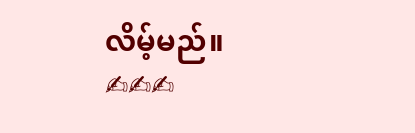လိမ့်မည်။
✍✍✍